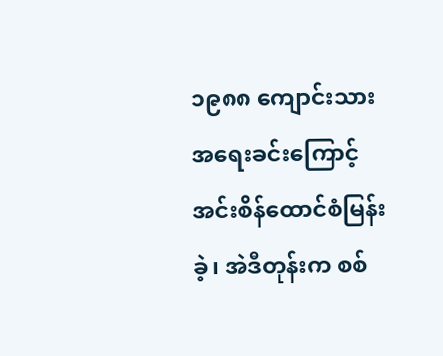၁၉၈၈ ကျောင်းသားအရေးခင်းကြောင့် အင်းစိန်ထောင်စံမြန်းခဲ့၊ အဲဒီတုန်းက စစ်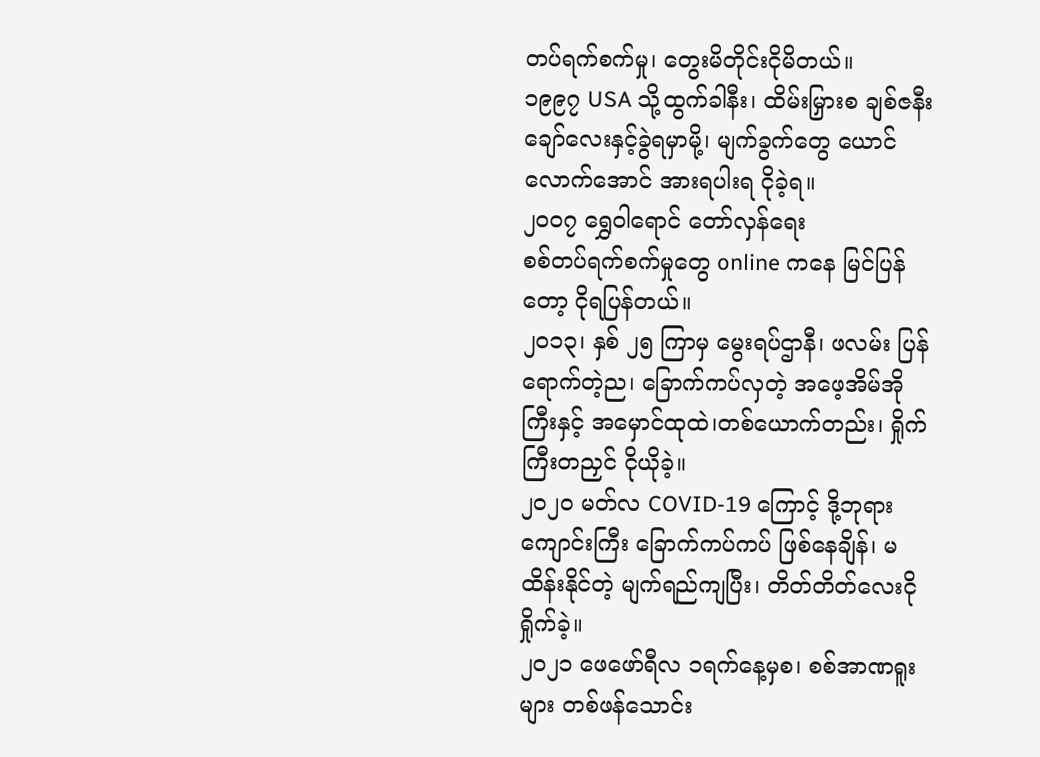တပ်ရက်စက်မှု၊ တွေးမိတိုင်းငိုမိတယ်။
၁၉၉၇ USA သို့ထွက်ခါနီး၊ ထိမ်းမြှားစ ချစ်ဇနီးချော်လေးနှင့်ခွဲရမှာမို့၊ မျက်ခွက်တွေ ယောင်လောက်အောင် အားရပါးရ ငိုခဲ့ရ။
၂၀၀၇ ရွှေဝါရောင် တော်လှန်ရေး
စစ်တပ်ရက်စက်မှုတွေ online ကနေ မြင်ပြန်တော့ ငိုရပြန်တယ်။
၂၀၁၃၊ နှစ် ၂၅ ကြာမှ မွေးရပ်ဌာနီ၊ ဖလမ်း ပြန်ရောက်တဲ့ည၊ ခြောက်ကပ်လှတဲ့ အဖေ့အိမ်အိုကြီးနှင့် အမှောင်ထုထဲ၊တစ်ယောက်တည်း၊ ရှိုက်ကြီးတညှင် ငိုယိုခဲ့။
၂၀၂၀ မတ်လ COVID-19 ကြောင့် ဒို့ဘုရားကျောင်းကြီး ခြောက်ကပ်ကပ် ဖြစ်နေချိန်၊ မထိန်းနိုင်တဲ့ မျက်ရည်ကျပြီး၊ တိတ်တိတ်လေးငိုရှိုက်ခဲ့။
၂၀၂၁ ဖေဖော်ရီလ ၁ရက်နေ့မှစ၊ စစ်အာဏရူးများ တစ်ဖန်သောင်း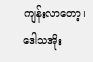ကျန်းလာတော့၊ ဒေါသအိုး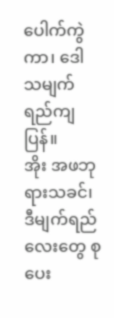ပေါက်ကွဲကာ၊ ဒေါသမျက်ရည်ကျပြန်။
အိုး အဖဘုရားသခင်၊ ဒီမျက်ရည်လေးတွေ စုပေး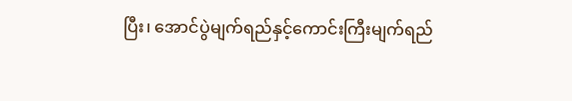ပြီး၊ အောင်ပွဲမျက်ရည်နှင့်ကောင်းကြီးမျက်ရည်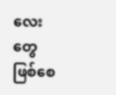လေးတွေ ဖြစ်စေ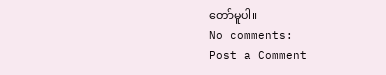တော်မူပါ။
No comments:
Post a Comment